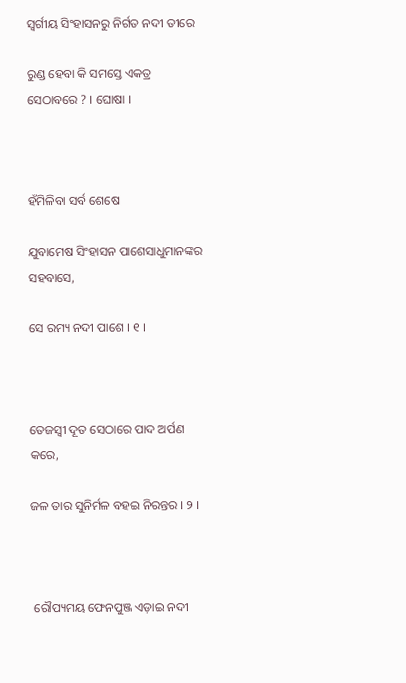ସ୍ୱର୍ଗୀୟ ସିଂହାସନରୁ ନିର୍ଗତ ନଦୀ ତୀରେ

ରୁଣ୍ଡ ହେବା କି ସମସ୍ତେ ଏକତ୍ର ସେଠାବରେ ? । ଘୋଷା ।



ହଁମିଳିବା ସର୍ବ ଶେଷେ

ଯୁବାମେଷ ସିଂହାସନ ପାଶେସାଧୁମାନଙ୍କର ସହବାସେ,

ସେ ରମ୍ୟ ନଦୀ ପାଶେ । ୧ ।



ତେଜସ୍ୱୀ ଦୂତ ସେଠାରେ ପାଦ ଅର୍ପଣ କରେ,

ଜଳ ତାର ସୁନିର୍ମଳ ବହଇ ନିରନ୍ତର । ୨ ।



 ରୌପ୍ୟମୟ ଫେନପୁଞ୍ଜ ଏଡ଼ାଇ ନଦୀ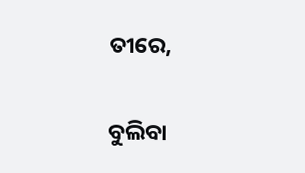ତୀରେ,

ବୁଲିବା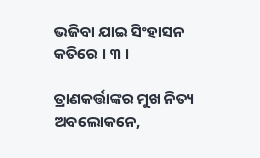ଭଜିବା ଯାଇ ସିଂହାସନ କତିରେ । ୩ ।

ତ୍ରାଣକର୍ତ୍ତାଙ୍କର ମୁଖ ନିତ୍ୟ ଅବଲୋକନେ,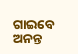ଗାଇବେ ଅନନ୍ତ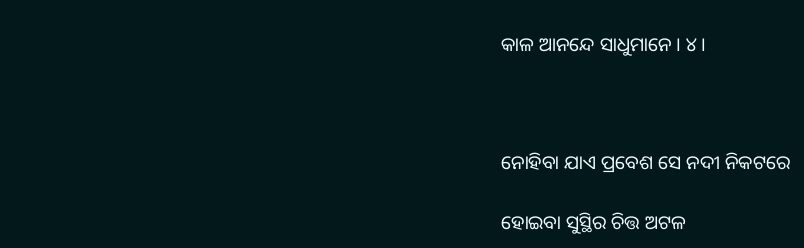କାଳ ଆନନ୍ଦେ ସାଧୁମାନେ । ୪ ।



ନୋହିବା ଯାଏ ପ୍ରବେଶ ସେ ନଦୀ ନିକଟରେ

ହୋଇବା ସୁସ୍ଥିର ଚିତ୍ତ ଅଟଳ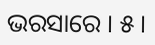ଭରସାରେ । ୫ ।